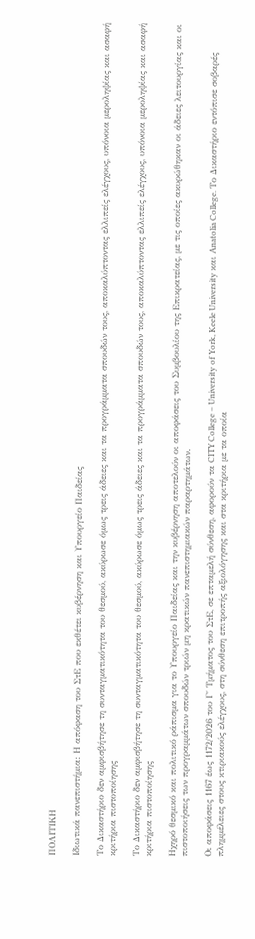ΠΟΛΙΤΙΚΗ

Ιδιωτικά πανεπιστήμια: Η απόφαση του ΣτΕ που εκθέτει κυβέρνηση και Υπουργείο Παιδείας

Το Δικαστήριο δεν αμφισβήτησε τη συνταγματικότητα του θεσμού, ακύρωσε όμως τρεις άδειες και τα προγράμματα σπουδών τους, αποκαλύπτοντας ελλιπείς ελέγχους, υπόνοια μεροληψίας και ασαφή κριτήρια πιστοποίησης

Το Δικαστήριο δεν αμφισβήτησε τη συνταγματικότητα του θεσμού, ακύρωσε όμως τρεις άδειες και τα προγράμματα σπουδών τους, αποκαλύπτοντας ελλιπείς ελέγχους, υπόνοια μεροληψίας και ασαφή κριτήρια πιστοποίησης

Ηχηρό θεσμικό και πολιτικό ράπισμα για το Υπουργείο Παιδείας και την κυβέρνηση αποτελούν οι αποφάσεις του Συμβουλίου της Επικρατείας, με τις οποίες ακυρώθηκαν οι άδειες λειτουργίας και οι πιστοποιήσεις των προγραμμάτων σπουδών τριών μη κρατικών πανεπιστημιακών παραρτημάτων.

Οι αποφάσεις 1167 έως 1172/2026 του Γ΄ Τμήματος του ΣτΕ, σε επταμελή σύνθεση, αφορούν τα CITY College – University of York, Keele University και Anatolia College. Το Δικαστήριο εντόπισε σοβαρές πλημμέλειες στους κτιριακούς ελέγχους, στη σύνθεση επιτροπής αξιολόγησης και στα κριτήρια με τα οποία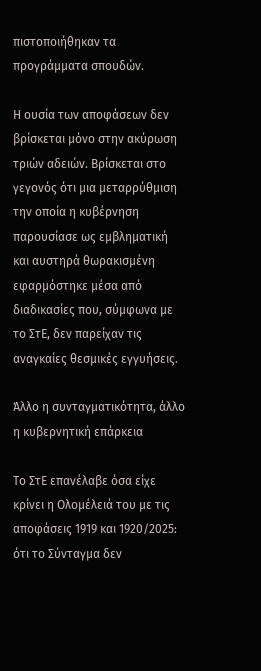πιστοποιήθηκαν τα προγράμματα σπουδών.

Η ουσία των αποφάσεων δεν βρίσκεται μόνο στην ακύρωση τριών αδειών. Βρίσκεται στο γεγονός ότι μια μεταρρύθμιση την οποία η κυβέρνηση παρουσίασε ως εμβληματική και αυστηρά θωρακισμένη εφαρμόστηκε μέσα από διαδικασίες που, σύμφωνα με το ΣτΕ, δεν παρείχαν τις αναγκαίες θεσμικές εγγυήσεις.

Άλλο η συνταγματικότητα, άλλο η κυβερνητική επάρκεια

Το ΣτΕ επανέλαβε όσα είχε κρίνει η Ολομέλειά του με τις αποφάσεις 1919 και 1920/2025: ότι το Σύνταγμα δεν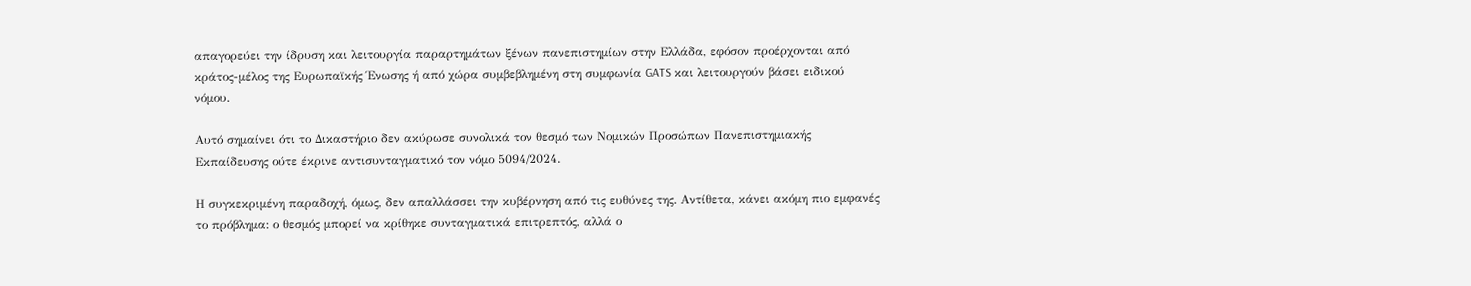απαγορεύει την ίδρυση και λειτουργία παραρτημάτων ξένων πανεπιστημίων στην Ελλάδα, εφόσον προέρχονται από κράτος-μέλος της Ευρωπαϊκής Ένωσης ή από χώρα συμβεβλημένη στη συμφωνία GATS και λειτουργούν βάσει ειδικού νόμου.

Αυτό σημαίνει ότι το Δικαστήριο δεν ακύρωσε συνολικά τον θεσμό των Νομικών Προσώπων Πανεπιστημιακής Εκπαίδευσης ούτε έκρινε αντισυνταγματικό τον νόμο 5094/2024.

Η συγκεκριμένη παραδοχή, όμως, δεν απαλλάσσει την κυβέρνηση από τις ευθύνες της. Αντίθετα, κάνει ακόμη πιο εμφανές το πρόβλημα: ο θεσμός μπορεί να κρίθηκε συνταγματικά επιτρεπτός, αλλά ο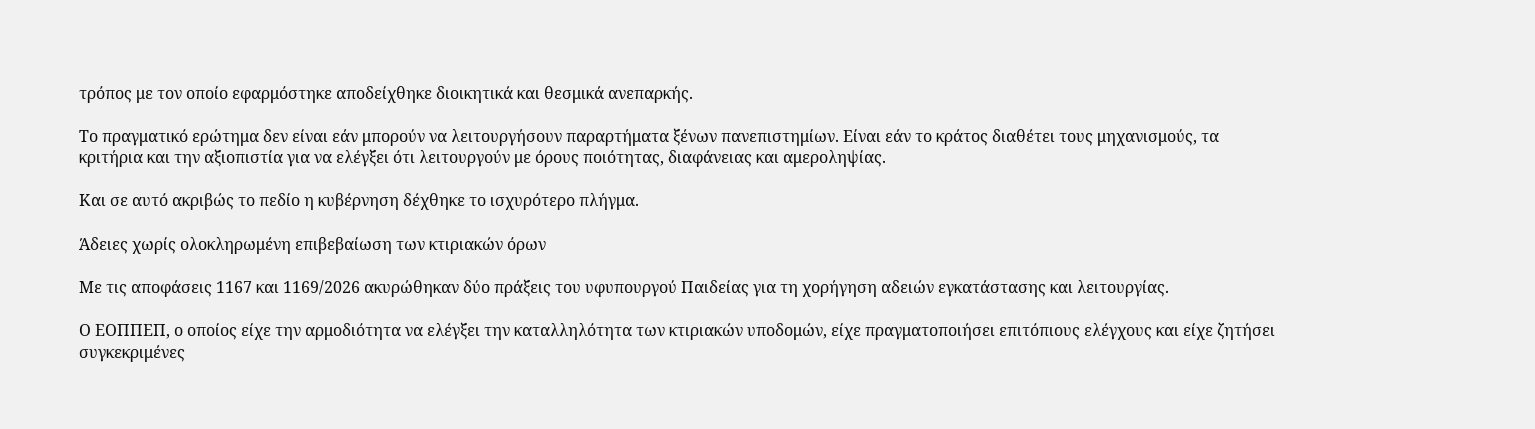τρόπος με τον οποίο εφαρμόστηκε αποδείχθηκε διοικητικά και θεσμικά ανεπαρκής.

Το πραγματικό ερώτημα δεν είναι εάν μπορούν να λειτουργήσουν παραρτήματα ξένων πανεπιστημίων. Είναι εάν το κράτος διαθέτει τους μηχανισμούς, τα κριτήρια και την αξιοπιστία για να ελέγξει ότι λειτουργούν με όρους ποιότητας, διαφάνειας και αμεροληψίας.

Και σε αυτό ακριβώς το πεδίο η κυβέρνηση δέχθηκε το ισχυρότερο πλήγμα.

Άδειες χωρίς ολοκληρωμένη επιβεβαίωση των κτιριακών όρων

Με τις αποφάσεις 1167 και 1169/2026 ακυρώθηκαν δύο πράξεις του υφυπουργού Παιδείας για τη χορήγηση αδειών εγκατάστασης και λειτουργίας.

Ο ΕΟΠΠΕΠ, ο οποίος είχε την αρμοδιότητα να ελέγξει την καταλληλότητα των κτιριακών υποδομών, είχε πραγματοποιήσει επιτόπιους ελέγχους και είχε ζητήσει συγκεκριμένες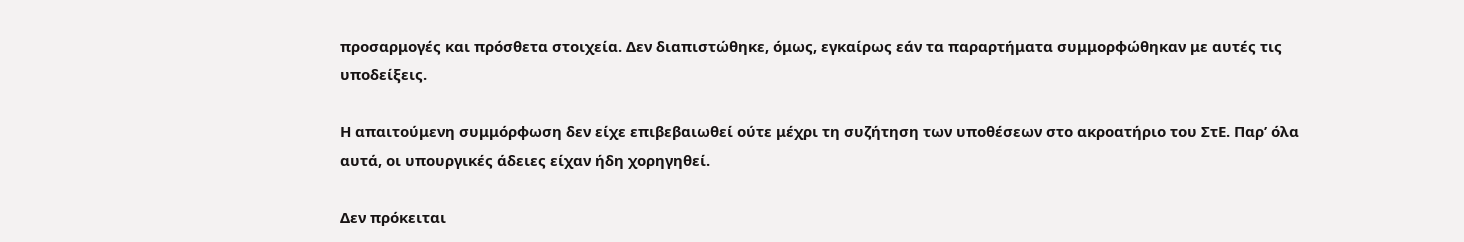προσαρμογές και πρόσθετα στοιχεία. Δεν διαπιστώθηκε, όμως, εγκαίρως εάν τα παραρτήματα συμμορφώθηκαν με αυτές τις υποδείξεις.

Η απαιτούμενη συμμόρφωση δεν είχε επιβεβαιωθεί ούτε μέχρι τη συζήτηση των υποθέσεων στο ακροατήριο του ΣτΕ. Παρ’ όλα αυτά, οι υπουργικές άδειες είχαν ήδη χορηγηθεί.

Δεν πρόκειται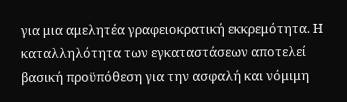για μια αμελητέα γραφειοκρατική εκκρεμότητα. Η καταλληλότητα των εγκαταστάσεων αποτελεί βασική προϋπόθεση για την ασφαλή και νόμιμη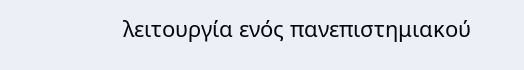λειτουργία ενός πανεπιστημιακού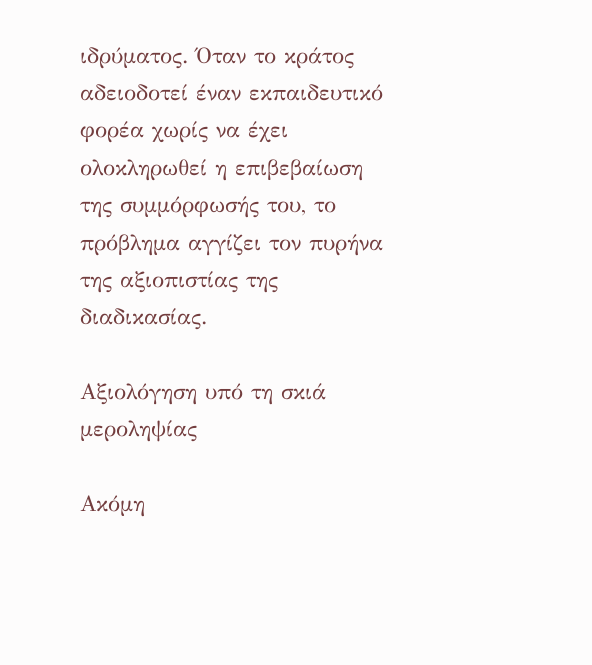ιδρύματος. Όταν το κράτος αδειοδοτεί έναν εκπαιδευτικό φορέα χωρίς να έχει ολοκληρωθεί η επιβεβαίωση της συμμόρφωσής του, το πρόβλημα αγγίζει τον πυρήνα της αξιοπιστίας της διαδικασίας.

Αξιολόγηση υπό τη σκιά μεροληψίας

Ακόμη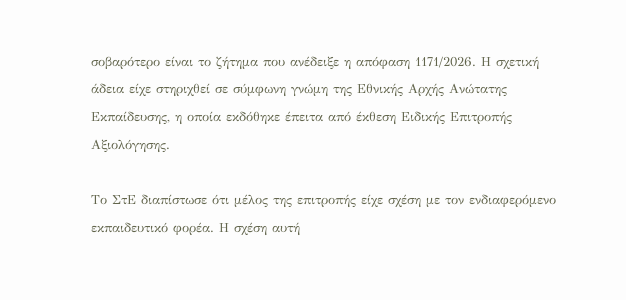σοβαρότερο είναι το ζήτημα που ανέδειξε η απόφαση 1171/2026. Η σχετική άδεια είχε στηριχθεί σε σύμφωνη γνώμη της Εθνικής Αρχής Ανώτατης Εκπαίδευσης, η οποία εκδόθηκε έπειτα από έκθεση Ειδικής Επιτροπής Αξιολόγησης.

Το ΣτΕ διαπίστωσε ότι μέλος της επιτροπής είχε σχέση με τον ενδιαφερόμενο εκπαιδευτικό φορέα. Η σχέση αυτή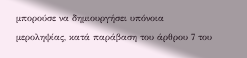μπορούσε να δημιουργήσει υπόνοια μεροληψίας, κατά παράβαση του άρθρου 7 του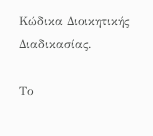Κώδικα Διοικητικής Διαδικασίας.

Το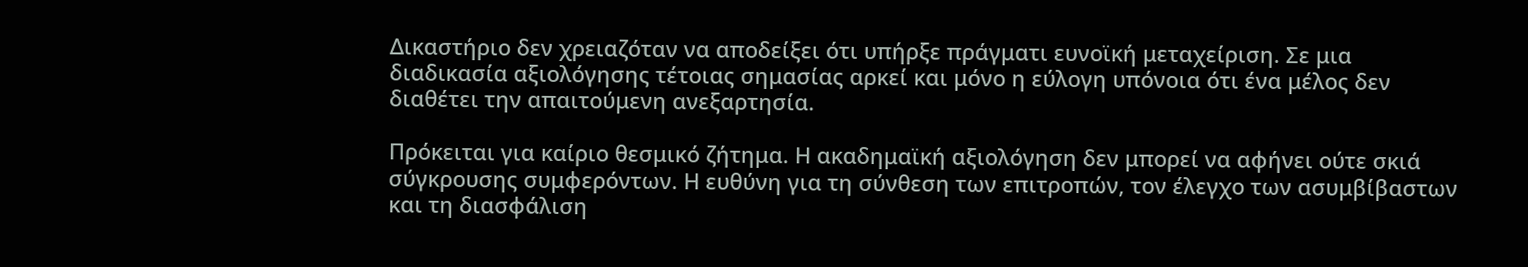Δικαστήριο δεν χρειαζόταν να αποδείξει ότι υπήρξε πράγματι ευνοϊκή μεταχείριση. Σε μια διαδικασία αξιολόγησης τέτοιας σημασίας αρκεί και μόνο η εύλογη υπόνοια ότι ένα μέλος δεν διαθέτει την απαιτούμενη ανεξαρτησία.

Πρόκειται για καίριο θεσμικό ζήτημα. Η ακαδημαϊκή αξιολόγηση δεν μπορεί να αφήνει ούτε σκιά σύγκρουσης συμφερόντων. Η ευθύνη για τη σύνθεση των επιτροπών, τον έλεγχο των ασυμβίβαστων και τη διασφάλιση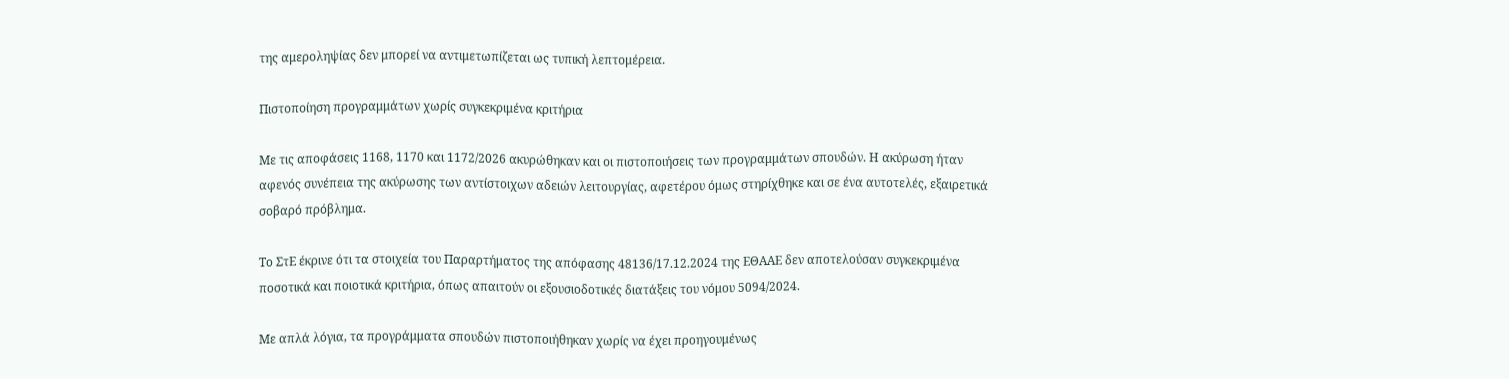της αμεροληψίας δεν μπορεί να αντιμετωπίζεται ως τυπική λεπτομέρεια.

Πιστοποίηση προγραμμάτων χωρίς συγκεκριμένα κριτήρια

Με τις αποφάσεις 1168, 1170 και 1172/2026 ακυρώθηκαν και οι πιστοποιήσεις των προγραμμάτων σπουδών. Η ακύρωση ήταν αφενός συνέπεια της ακύρωσης των αντίστοιχων αδειών λειτουργίας, αφετέρου όμως στηρίχθηκε και σε ένα αυτοτελές, εξαιρετικά σοβαρό πρόβλημα.

Το ΣτΕ έκρινε ότι τα στοιχεία του Παραρτήματος της απόφασης 48136/17.12.2024 της ΕΘΑΑΕ δεν αποτελούσαν συγκεκριμένα ποσοτικά και ποιοτικά κριτήρια, όπως απαιτούν οι εξουσιοδοτικές διατάξεις του νόμου 5094/2024.

Με απλά λόγια, τα προγράμματα σπουδών πιστοποιήθηκαν χωρίς να έχει προηγουμένως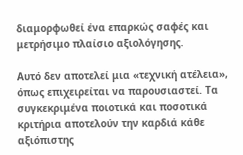διαμορφωθεί ένα επαρκώς σαφές και μετρήσιμο πλαίσιο αξιολόγησης.

Αυτό δεν αποτελεί μια «τεχνική ατέλεια», όπως επιχειρείται να παρουσιαστεί. Τα συγκεκριμένα ποιοτικά και ποσοτικά κριτήρια αποτελούν την καρδιά κάθε αξιόπιστης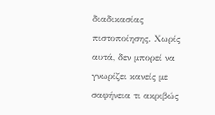διαδικασίας πιστοποίησης. Χωρίς αυτά, δεν μπορεί να γνωρίζει κανείς με σαφήνεια τι ακριβώς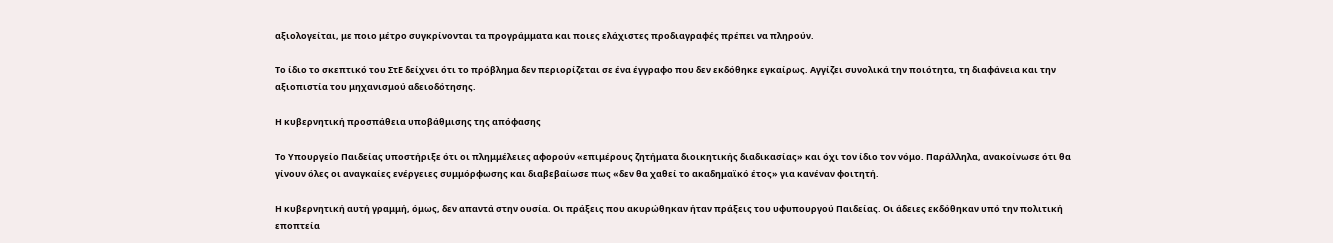αξιολογείται, με ποιο μέτρο συγκρίνονται τα προγράμματα και ποιες ελάχιστες προδιαγραφές πρέπει να πληρούν.

Το ίδιο το σκεπτικό του ΣτΕ δείχνει ότι το πρόβλημα δεν περιορίζεται σε ένα έγγραφο που δεν εκδόθηκε εγκαίρως. Αγγίζει συνολικά την ποιότητα, τη διαφάνεια και την αξιοπιστία του μηχανισμού αδειοδότησης.

Η κυβερνητική προσπάθεια υποβάθμισης της απόφασης

Το Υπουργείο Παιδείας υποστήριξε ότι οι πλημμέλειες αφορούν «επιμέρους ζητήματα διοικητικής διαδικασίας» και όχι τον ίδιο τον νόμο. Παράλληλα, ανακοίνωσε ότι θα γίνουν όλες οι αναγκαίες ενέργειες συμμόρφωσης και διαβεβαίωσε πως «δεν θα χαθεί το ακαδημαϊκό έτος» για κανέναν φοιτητή.

Η κυβερνητική αυτή γραμμή, όμως, δεν απαντά στην ουσία. Οι πράξεις που ακυρώθηκαν ήταν πράξεις του υφυπουργού Παιδείας. Οι άδειες εκδόθηκαν υπό την πολιτική εποπτεία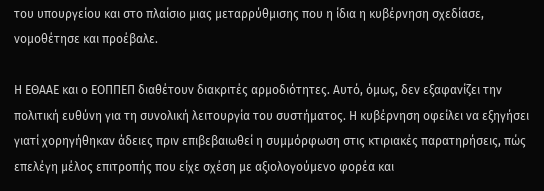του υπουργείου και στο πλαίσιο μιας μεταρρύθμισης που η ίδια η κυβέρνηση σχεδίασε, νομοθέτησε και προέβαλε.

Η ΕΘΑΑΕ και ο ΕΟΠΠΕΠ διαθέτουν διακριτές αρμοδιότητες. Αυτό, όμως, δεν εξαφανίζει την πολιτική ευθύνη για τη συνολική λειτουργία του συστήματος. Η κυβέρνηση οφείλει να εξηγήσει γιατί χορηγήθηκαν άδειες πριν επιβεβαιωθεί η συμμόρφωση στις κτιριακές παρατηρήσεις, πώς επελέγη μέλος επιτροπής που είχε σχέση με αξιολογούμενο φορέα και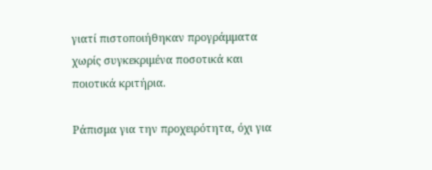γιατί πιστοποιήθηκαν προγράμματα χωρίς συγκεκριμένα ποσοτικά και ποιοτικά κριτήρια.

Ράπισμα για την προχειρότητα, όχι για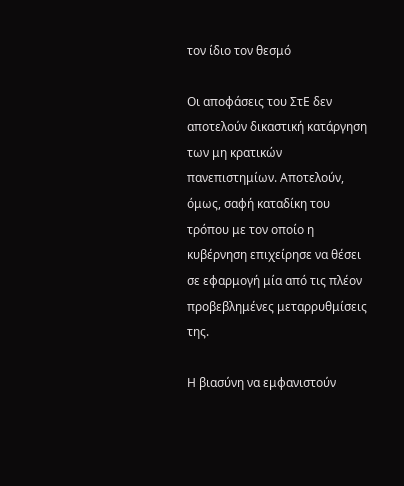τον ίδιο τον θεσμό

Οι αποφάσεις του ΣτΕ δεν αποτελούν δικαστική κατάργηση των μη κρατικών πανεπιστημίων. Αποτελούν, όμως, σαφή καταδίκη του τρόπου με τον οποίο η κυβέρνηση επιχείρησε να θέσει σε εφαρμογή μία από τις πλέον προβεβλημένες μεταρρυθμίσεις της.

Η βιασύνη να εμφανιστούν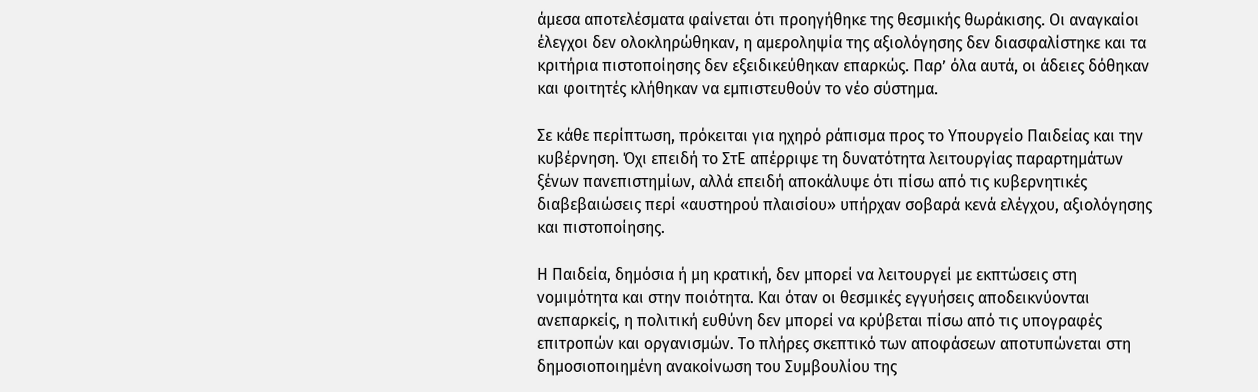άμεσα αποτελέσματα φαίνεται ότι προηγήθηκε της θεσμικής θωράκισης. Οι αναγκαίοι έλεγχοι δεν ολοκληρώθηκαν, η αμεροληψία της αξιολόγησης δεν διασφαλίστηκε και τα κριτήρια πιστοποίησης δεν εξειδικεύθηκαν επαρκώς. Παρ’ όλα αυτά, οι άδειες δόθηκαν και φοιτητές κλήθηκαν να εμπιστευθούν το νέο σύστημα.

Σε κάθε περίπτωση, πρόκειται για ηχηρό ράπισμα προς το Υπουργείο Παιδείας και την κυβέρνηση. Όχι επειδή το ΣτΕ απέρριψε τη δυνατότητα λειτουργίας παραρτημάτων ξένων πανεπιστημίων, αλλά επειδή αποκάλυψε ότι πίσω από τις κυβερνητικές διαβεβαιώσεις περί «αυστηρού πλαισίου» υπήρχαν σοβαρά κενά ελέγχου, αξιολόγησης και πιστοποίησης.

Η Παιδεία, δημόσια ή μη κρατική, δεν μπορεί να λειτουργεί με εκπτώσεις στη νομιμότητα και στην ποιότητα. Και όταν οι θεσμικές εγγυήσεις αποδεικνύονται ανεπαρκείς, η πολιτική ευθύνη δεν μπορεί να κρύβεται πίσω από τις υπογραφές επιτροπών και οργανισμών. Το πλήρες σκεπτικό των αποφάσεων αποτυπώνεται στη δημοσιοποιημένη ανακοίνωση του Συμβουλίου της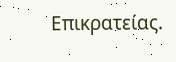Επικρατείας.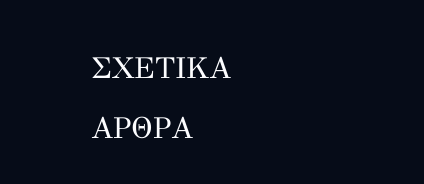ΣΧΕΤΙΚΑ ΑΡΘΡΑ